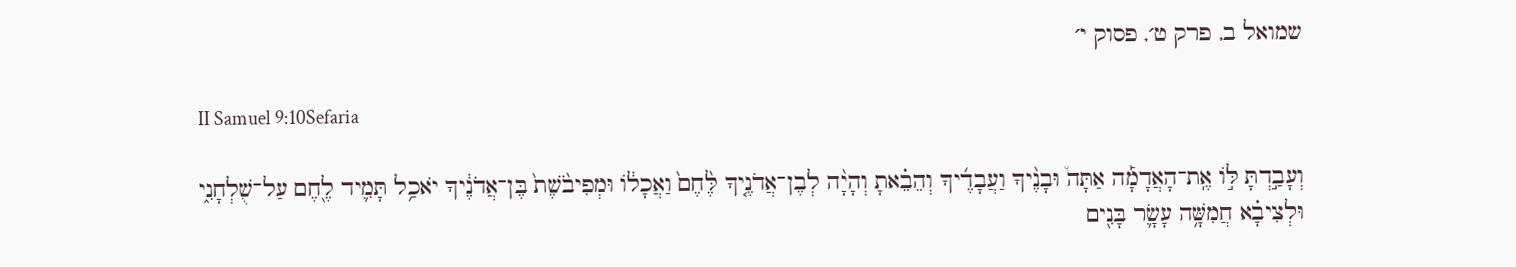שמואל ב, פרק ט׳, פסוק י׳

II Samuel 9:10Sefaria

וְעָבַ֣דְתָּ לּ֣וֹ אֶֽת־הָאֲדָמָ֡ה אַתָּה֩ וּבָנֶ֨יךָ וַעֲבָדֶ֜יךָ וְהֵבֵ֗אתָ וְהָיָ֨ה לְבֶן־אֲדֹנֶ֤יךָ לֶּ֙חֶם֙ וַאֲכָל֔וֹ וּמְפִיבֹ֙שֶׁת֙ בֶּן־אֲדֹנֶ֔יךָ יֹאכַ֥ל תָּמִ֛יד לֶ֖חֶם עַל־שֻׁלְחָנִ֑י וּלְצִיבָ֗א חֲמִשָּׁ֥ה עָשָׂ֛ר בָּנִ֖ים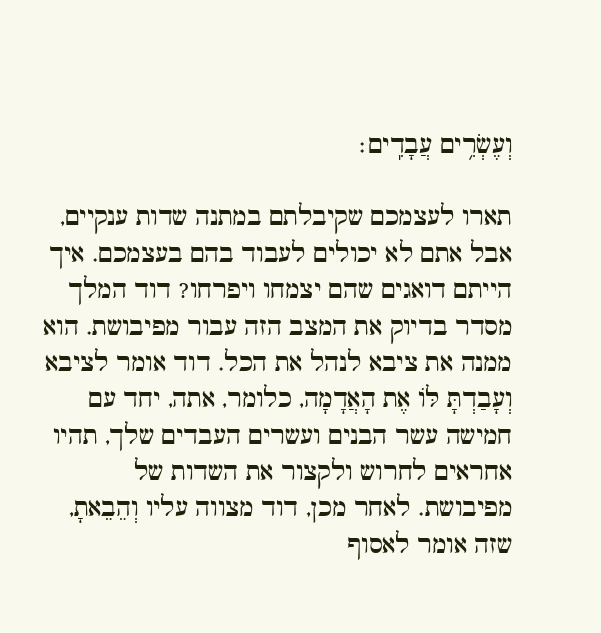וְעֶשְׂרִ֥ים עֲבָדִֽים׃

תארו לעצמכם שקיבלתם במתנה שדות ענקיים, אבל אתם לא יכולים לעבוד בהם בעצמכם. איך הייתם דואגים שהם יצמחו ויפרחו? דוד המלך מסדר בדיוק את המצב הזה עבור מפיבושת. הוא ממנה את ציבא לנהל את הכל. דוד אומר לציבא וְעָבַדְתָּ לּוֹ אֶת הָאֲדָמָה, כלומר, אתה, יחד עם חמישה עשר הבנים ועשרים העבדים שלך, תהיו אחראים לחרוש ולקצור את השדות של מפיבושת. לאחר מכן, דוד מצווה עליו וְהֵבֵאתָ, שזה אומר לאסוף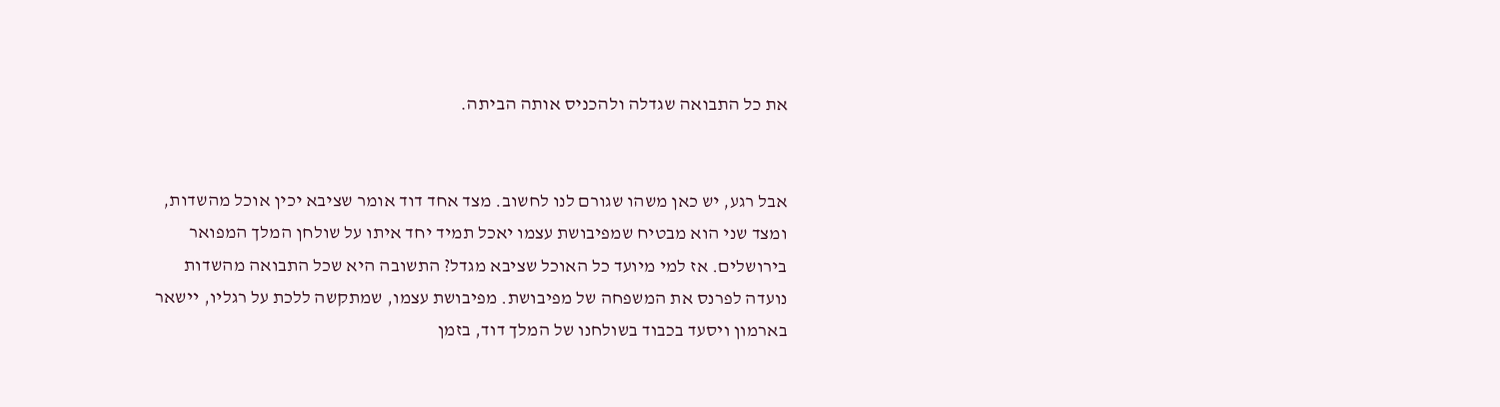את כל התבואה שגדלה ולהכניס אותה הביתה.


אבל רגע, יש כאן משהו שגורם לנו לחשוב. מצד אחד דוד אומר שציבא יכין אוכל מהשדות, ומצד שני הוא מבטיח שמפיבושת עצמו יאכל תמיד יחד איתו על שולחן המלך המפואר בירושלים. אז למי מיועד כל האוכל שציבא מגדל? התשובה היא שכל התבואה מהשדות נועדה לפרנס את המשפחה של מפיבושת. מפיבושת עצמו, שמתקשה ללכת על רגליו, יישאר בארמון ויסעד בכבוד בשולחנו של המלך דוד, בזמן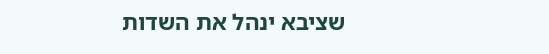שציבא ינהל את השדות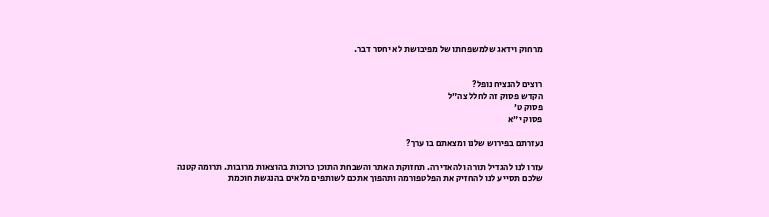מרחוק וידאג שלמשפחתו של מפיבושת לא יחסר דבר.


רוצים להנציח נופל?
הקדש פסוק זה לחלל צה״ל
פסוק ט׳
פסוק י״א

נעזרתם בפירוש שלנו ומצאתם בו ערך?

עזרו לנו להגדיל תורה ולהאדירה. תחזוקת האתר והשבחת התוכן כרוכות בהוצאות מרובות. תרומה קטנה שלכם תסייע לנו להחזיק את הפלטפורמה ותהפוך אתכם לשותפים מלאים בהנגשת חוכמת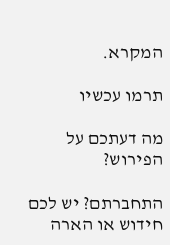המקרא.

תרמו עכשיו

מה דעתכם על הפירוש?

התחברתם? יש לכם חידוש או הארה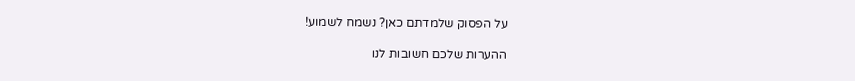על הפסוק שלמדתם כאן? נשמח לשמוע!

ההערות שלכם חשובות לנו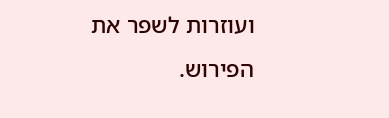ועוזרות לשפר את הפירוש.